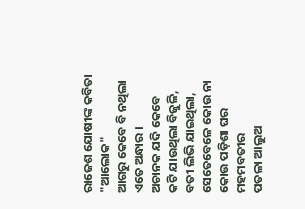ରାଜେଶ ଯୋଷୀଙ୍କ କବିତା "ଆଲୋକ"
ଆଗରୁ କେବେ ବି ନଥିଲା
ଏତେ ଅନ୍ଧାର ।
ଅଚାନକ ଯଦି କେବେ
କଟି ଯାଉଥିଲା ବିଜୁଳି,
ବତୀ ଲିଭି ଯାଇଥିଲା,
ସେତେବେଳେ କୋଉ ନା କୋଉ ପଡ଼ିଶା ଘର ମହମବତୀର
ପତଳା ଆଲୁଅ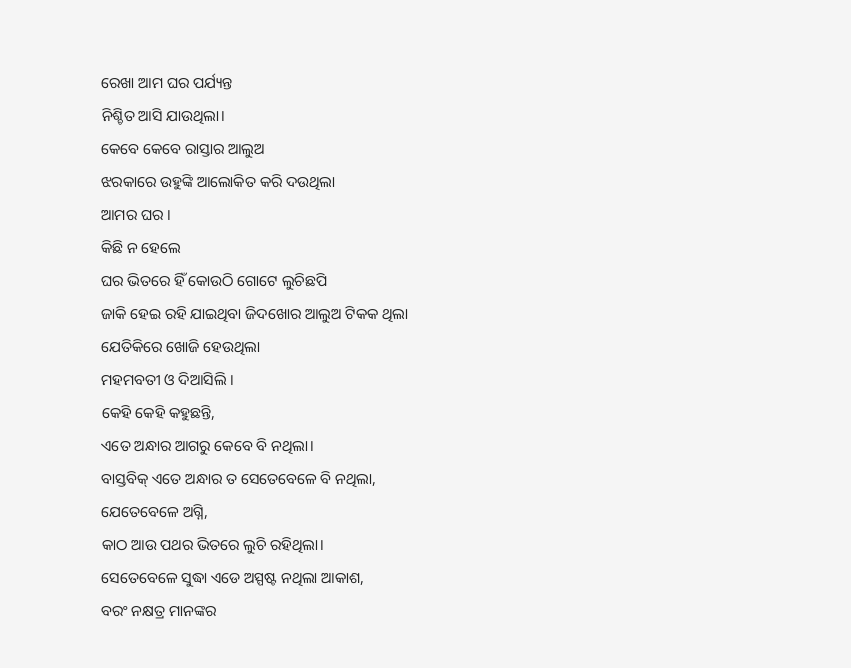ରେଖା ଆମ ଘର ପର୍ଯ୍ୟନ୍ତ
ନିଶ୍ଚିତ ଆସି ଯାଉଥିଲା।
କେବେ କେବେ ରାସ୍ତାର ଆଲୁଅ
ଝରକାରେ ଉହୁଙ୍କି ଆଲୋକିତ କରି ଦଉଥିଲା
ଆମର ଘର ।
କିଛି ନ ହେଲେ
ଘର ଭିତରେ ହିଁ କୋଉଠି ଗୋଟେ ଲୁଚିଛପି
ଜାକି ହେଇ ରହି ଯାଇଥିବା ଜିଦଖୋର ଆଲୁଅ ଟିକକ ଥିଲା
ଯେତିକିରେ ଖୋଜି ହେଉଥିଲା
ମହମବତୀ ଓ ଦିଆସିଲି ।
କେହି କେହି କହୁଛନ୍ତି,
ଏତେ ଅନ୍ଧାର ଆଗରୁ କେବେ ବି ନଥିଲା।
ବାସ୍ତବିକ୍ ଏତେ ଅନ୍ଧାର ତ ସେତେବେଳେ ବି ନଥିଲା,
ଯେତେବେଳେ ଅଗ୍ନି,
କାଠ ଆଉ ପଥର ଭିତରେ ଲୁଚି ରହିଥିଲା।
ସେତେବେଳେ ସୁଦ୍ଧା ଏଡେ ଅସ୍ପଷ୍ଟ ନଥିଲା ଆକାଶ,
ବରଂ ନକ୍ଷତ୍ର ମାନଙ୍କର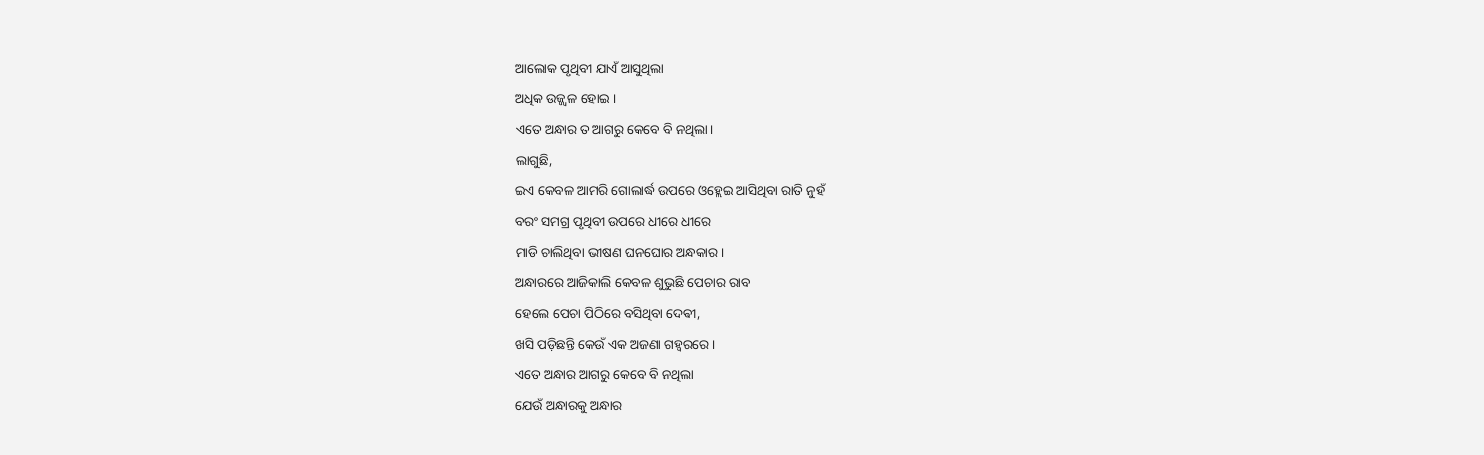ଆଲୋକ ପୃଥିବୀ ଯାଏଁ ଆସୁଥିଲା
ଅଧିକ ଉଜ୍ଜ୍ୱଳ ହୋଇ ।
ଏତେ ଅନ୍ଧାର ତ ଆଗରୁ କେବେ ବି ନଥିଲା।
ଲାଗୁଛି,
ଇଏ କେବଳ ଆମରି ଗୋଲାର୍ଦ୍ଧ ଉପରେ ଓହ୍ଲେଇ ଆସିଥିବା ରାତି ନୁହଁ
ବରଂ ସମଗ୍ର ପୃଥିବୀ ଉପରେ ଧୀରେ ଧୀରେ
ମାଡି ଚାଲିଥିବା ଭୀଷଣ ଘନଘୋର ଅନ୍ଧକାର।
ଅନ୍ଧାରରେ ଆଜିକାଲି କେବଳ ଶୁଭୁଛି ପେଚାର ରାବ
ହେଲେ ପେଚା ପିଠିରେ ବସିଥିବା ଦେଵୀ,
ଖସି ପଡ଼ିଛନ୍ତି କେଉଁ ଏକ ଅଜଣା ଗହ୍ଵରରେ ।
ଏତେ ଅନ୍ଧାର ଆଗରୁ କେବେ ବି ନଥିଲା
ଯେଉଁ ଅନ୍ଧାରକୁ ଅନ୍ଧାର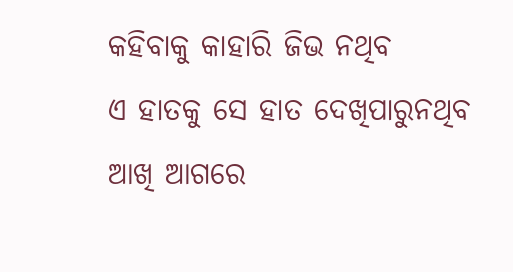କହିବାକୁ କାହାରି ଜିଭ ନଥିବ
ଏ ହାତକୁ ସେ ହାତ ଦେଖିପାରୁନଥିବ
ଆଖି ଆଗରେ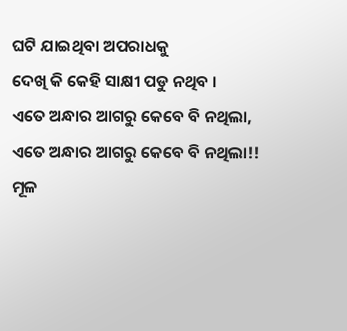ଘଟି ଯାଇଥିବା ଅପରାଧକୁ
ଦେଖି କି କେହି ସାକ୍ଷୀ ପଡୁ ନଥିବ ।
ଏତେ ଅନ୍ଧାର ଆଗରୁ କେବେ ବି ନଥିଲା,
ଏତେ ଅନ୍ଧାର ଆଗରୁ କେବେ ବି ନଥିଲା!!
ମୂଳ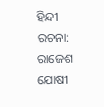ହିନ୍ଦୀ ରଚନା: ରାଜେଶ ଯୋଷୀ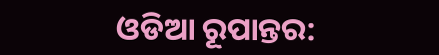ଓଡିଆ ରୂପାନ୍ତର: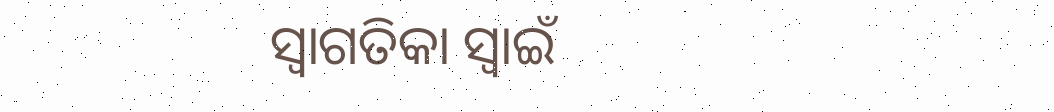ସ୍ୱାଗତିକା ସ୍ୱାଇଁ